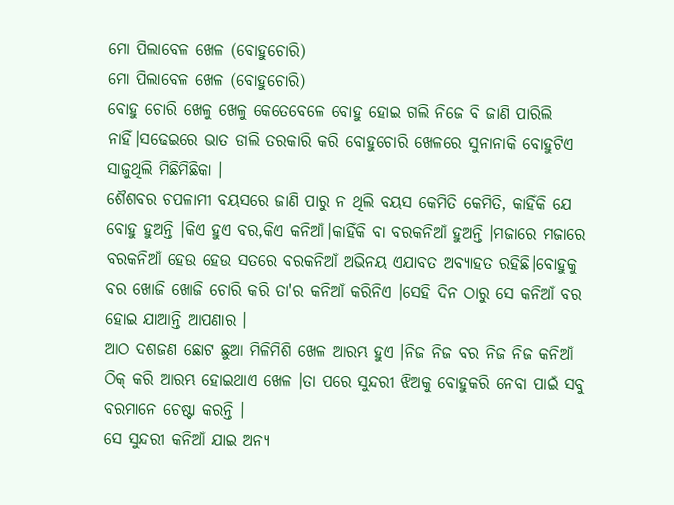ମୋ ପିଲାବେଳ ଖେଳ (ବୋହୁଚୋରି)
ମୋ ପିଲାବେଳ ଖେଳ (ବୋହୁଚୋରି)
ବୋହୁ ଚୋରି ଖେଳୁ ଖେଳୁ କେତେବେଳେ ବୋହୁ ହୋଇ ଗଲି ନିଜେ ବି ଜାଣି ପାରିଲି ନାହିଁ।ସଢେଇରେ ଭାତ ଡାଲି ତରକାରି କରି ବୋହୁଚୋରି ଖେଳରେ ସୁନାନାକି ବୋହୁଟିଏ ସାଜୁଥିଲି ମିଛିମିଛିକା ।
ଶୈଶବର ଚପଳାମୀ ବୟସରେ ଜାଣି ପାରୁ ନ ଥିଲି ବୟସ କେମିତି କେମିତି, କାହିଁକି ଯେ ବୋହୁ ହୁଅନ୍ତି ।କିଏ ହୁଏ ବର,କିଏ କନିଆଁ।କାହିଁକି ବା ବରକନିଆଁ ହୁଅନ୍ତି ।ମଜାରେ ମଜାରେ ବରକନିଆଁ ହେଉ ହେଉ ସତରେ ବରକନିଆଁ ଅଭିନୟ ଏଯାବତ ଅବ୍ୟାହତ ରହିଛି।ବୋହୁକୁ ବର ଖୋଜି ଖୋଜି ଚୋରି କରି ତା'ର କନିଆଁ କରିନିଏ ।ସେହି ଦିନ ଠାରୁ ସେ କନିଆଁ ବର ହୋଇ ଯାଆନ୍ତି ଆପଣାର ।
ଆଠ ଦଶଜଣ ଛୋଟ ଛୁଆ ମିଳିମିଶି ଖେଳ ଆରମ୍ଭ ହୁଏ ।ନିଜ ନିଜ ବର ନିଜ ନିଜ କନିଆଁ ଠିକ୍ କରି ଆରମ୍ଭ ହୋଇଥାଏ ଖେଳ ।ତା ପରେ ସୁନ୍ଦରୀ ଝିଅକୁ ବୋହୁକରି ନେବା ପାଇଁ ସବୁ ବରମାନେ ଚେଷ୍ଟା କରନ୍ତି ।
ସେ ସୁନ୍ଦରୀ କନିଆଁ ଯାଇ ଅନ୍ୟ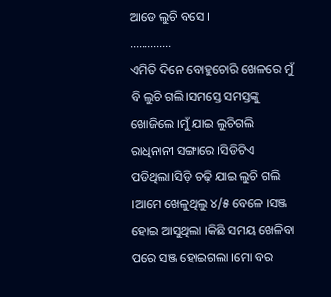ଆଡେ ଲୁଚି ବସେ ।
..............
ଏମିତି ଦିନେ ବୋହୁଚୋରି ଖେଳରେ ମୁଁ ବି ଲୁଚି ଗଲି।ସମସ୍ତେ ସମସ୍ତଙ୍କୁ ଖୋଜିଲେ ।ମୁଁ ଯାଇ ଲୁଚିଗଲି ରାଧିନାନୀ ସଙ୍ଗାରେ ।ସିଡିଟିଏ ପଡିଥିଲା।ସିଡ଼ି ଚଢ଼ି ଯାଇ ଲୁଚି ଗଲି ।ଆମେ ଖେଳୁଥିଲୁ ୪/୫ ବେଳେ ।ସଞ୍ଜ ହୋଇ ଆସୁଥିଲା ।କିଛି ସମୟ ଖେଳିବା ପରେ ସଞ୍ଜ ହୋଇଗଲା ।ମୋ ବର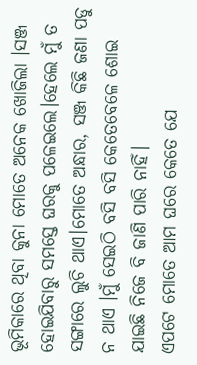ଭୂମିକାରେ ଥିବା କୁନା ମୋତେ ଅନେକ ଖୋଜିଲା ।ସଞ୍ଜ ହୋଇଯିବାରୁ ସମସ୍ତେ ଘରକୁ ପଳେଇଲେ।ହେଲେ ମୁଁ ତ ସଙ୍ଗାରେ ଲୁଚି ଥାଏ।ମୋତେ ଅନ୍ଧାର, ସଞ୍ଜ କିଛି ଜଣା ପଡୁ ନ ଥାଏ ।ମୁଁ ସେଇଠି ବସି ବସି କେତେବେଳେ ଶୋଇ ଯାଇଛି ନିଜେ ବି ଜାଣି ପାରି ନାହିଁ।
ଏପଟେ ମୋତେ ଆମ ଘରେ କେତେ ଯେ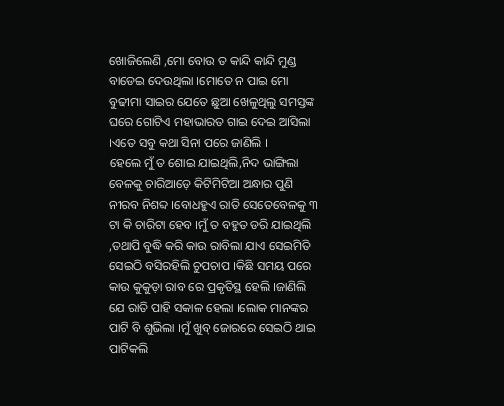ଖୋଜିଲେଣି ,ମୋ ବୋଉ ତ କାନ୍ଦି କାନ୍ଦି ମୁଣ୍ଡ ବାଡେଇ ଦେଉଥିଲା ।ମୋତେ ନ ପାଇ ମୋ ବୁଢୀମା ସାଇର ଯେତେ ଛୁଆ ଖେଳୁଥିଲୁ ସମସ୍ତଙ୍କ ଘରେ ଗୋଟିଏ ମହାଭାରତ ଗାଇ ଦେଇ ଆସିଲା ।ଏତେ ସବୁ କଥା ସିନା ପରେ ଜାଣିଲି ।
ହେଲେ ମୁଁ ତ ଶୋଇ ଯାଇଥିଲି,ନିଦ ଭାଙ୍ଗିଲା ବେଳକୁ ଚାରିଆଡ଼େ କିଟିମିଟିଆ ଅନ୍ଧାର ପୁଣି ନୀରବ ନିଶବ୍ଦ ।ବୋଧହୁଏ ରାତି ସେତେବେଳକୁ ୩ ଟା କି ଚାରିଟା ହେବ ।ମୁଁ ତ ବହୁତ ଡରି ଯାଇଥିଲି ,ତଥାପି ବୁଦ୍ଧି କରି କାଉ ରାବିଲା ଯାଏ ସେଇମିତି ସେଇଠି ବସିରହିଲି ଚୁପଚାପ ।କିଛି ସମୟ ପରେ କାଉ କୁକୁଡ଼ା ରାବ ରେ ପ୍ରକୃତିସ୍ଥ ହେଲି ।ଜାଣିଲି ଯେ ରାତି ପାହି ସକାଳ ହେଲା ।ଲୋକ ମାନଙ୍କର ପାଟି ବି ଶୁଭିଲା ।ମୁଁ ଖୁବ୍ ଜୋରରେ ସେଇଠି ଥାଇ ପାଟିକଲି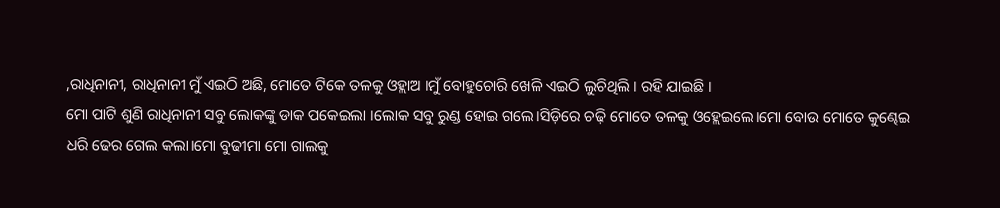,ରାଧିନାନୀ, ରାଧିନାନୀ ମୁଁ ଏଇଠି ଅଛି, ମୋତେ ଟିକେ ତଳକୁ ଓହ୍ଲାଅ ।ମୁଁ ବୋହୁଚୋରି ଖେଳି ଏଇଠି ଲୁଚିଥିଲି । ରହି ଯାଇଛି ।
ମୋ ପାଟି ଶୁଣି ରାଧିନାନୀ ସବୁ ଲୋକଙ୍କୁ ଡାକ ପକେଇଲା ।ଲୋକ ସବୁ ରୁଣ୍ଡ ହୋଇ ଗଲେ।ସିଡ଼ିରେ ଚଢ଼ି ମୋତେ ତଳକୁ ଓହ୍ଲେଇଲେ।ମୋ ବୋଉ ମୋତେ କୁଣ୍ଢେଇ ଧରି ଢେର ଗେଲ କଲା।ମୋ ବୁଢୀମା ମୋ ଗାଲକୁ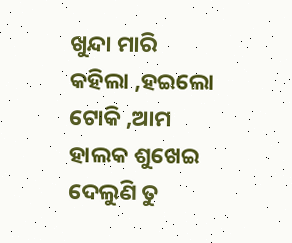ଖୁନ୍ଦା ମାରି କହିଲା ,ହଇଲୋ ଟୋକି ,ଆମ ହାଲକ ଶୁଖେଇ ଦେଲୁଣି ତୁ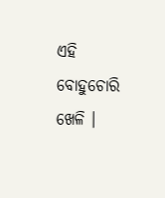ଏହି ବୋହୁଚୋରି ଖେଳି ।